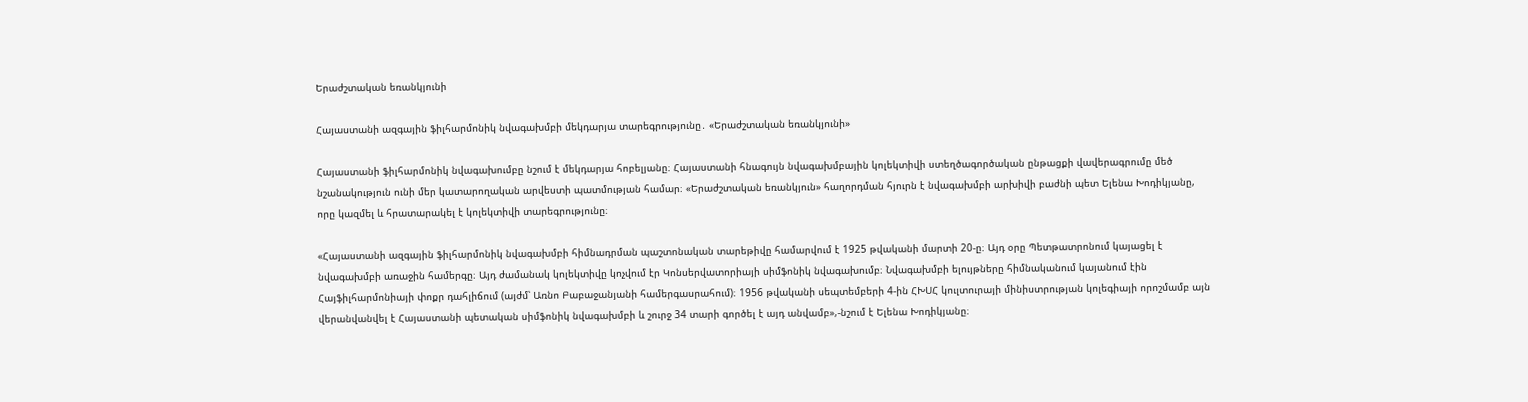Երաժշտական եռանկյունի

Հայաստանի ազգային ֆիլհարմոնիկ նվագախմբի մեկդարյա տարեգրությունը․ «Երաժշտական եռանկյունի»

Հայաստանի ֆիլհարմոնիկ նվագախումբը նշում է մեկդարյա հոբելյանը։ Հայաստանի հնագույն նվագախմբային կոլեկտիվի ստեղծագործական ընթացքի վավերագրումը մեծ նշանակություն ունի մեր կատարողական արվեստի պատմության համար։ «Երաժշտական եռանկյուն» հաղորդման հյուրն է նվագախմբի արխիվի բաժնի պետ Ելենա Խոդիկյանը, որը կազմել և հրատարակել է կոլեկտիվի տարեգրությունը։

«Հայաստանի ազգային ֆիլհարմոնիկ նվագախմբի հիմնադրման պաշտոնական տարեթիվը համարվում է 1925 թվականի մարտի 20-ը։ Այդ օրը Պետթատրոնում կայացել է նվագախմբի առաջին համերգը։ Այդ ժամանակ կոլեկտիվը կոչվում էր Կոնսերվատորիայի սիմֆոնիկ նվագախումբ։ Նվագախմբի ելույթները հիմնականում կայանում էին Հայֆիլհարմոնիայի փոքր դահլիճում (այժմ՝ Առնո Բաբաջանյանի համերգասրահում)։ 1956 թվականի սեպտեմբերի 4-ին ՀԽՍՀ կուլտուրայի մինիստրության կոլեգիայի որոշմամբ այն վերանվանվել է Հայաստանի պետական սիմֆոնիկ նվագախմբի և շուրջ 34 տարի գործել է այդ անվամբ»,-նշում է Ելենա Խոդիկյանը։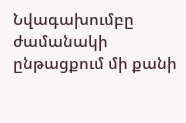Նվագախումբը ժամանակի ընթացքում մի քանի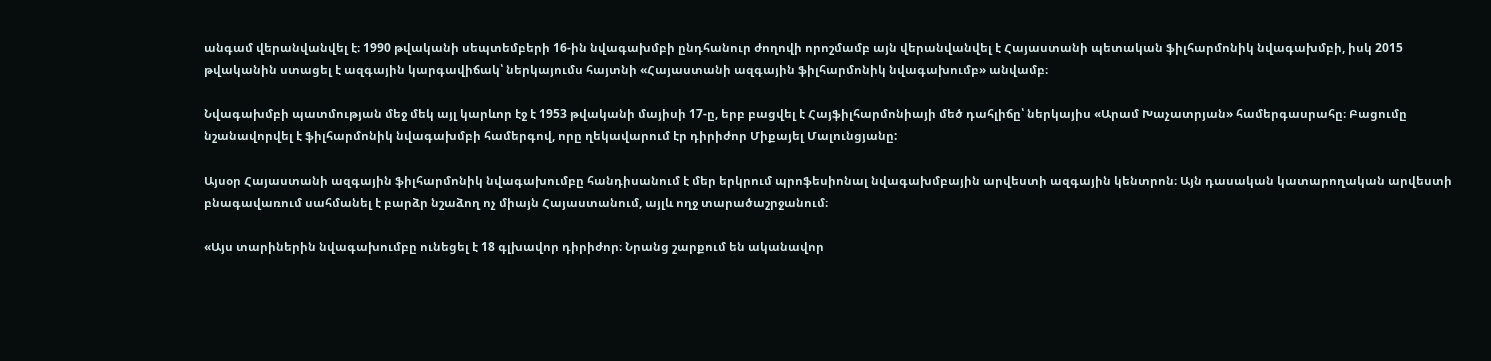անգամ վերանվանվել է։ 1990 թվականի սեպտեմբերի 16-ին նվագախմբի ընդհանուր ժողովի որոշմամբ այն վերանվանվել է Հայաստանի պետական ֆիլհարմոնիկ նվագախմբի, իսկ 2015 թվականին ստացել է ազգային կարգավիճակ՝ ներկայումս հայտնի «Հայաստանի ազգային ֆիլհարմոնիկ նվագախումբ» անվամբ։

Նվագախմբի պատմության մեջ մեկ այլ կարևոր էջ է 1953 թվականի մայիսի 17-ը, երբ բացվել է Հայֆիլհարմոնիայի մեծ դահլիճը՝ ներկայիս «Արամ Խաչատրյան» համերգասրահը։ Բացումը նշանավորվել է ֆիլհարմոնիկ նվագախմբի համերգով, որը ղեկավարում էր դիրիժոր Միքայել Մալունցյանը:

Այսօր Հայաստանի ազգային ֆիլհարմոնիկ նվագախումբը հանդիսանում է մեր երկրում պրոֆեսիոնալ նվագախմբային արվեստի ազգային կենտրոն։ Այն դասական կատարողական արվեստի բնագավառում սահմանել է բարձր նշաձող ոչ միայն Հայաստանում, այլև ողջ տարածաշրջանում։

«Այս տարիներին նվագախումբը ունեցել է 18 գլխավոր դիրիժոր։ Նրանց շարքում են ականավոր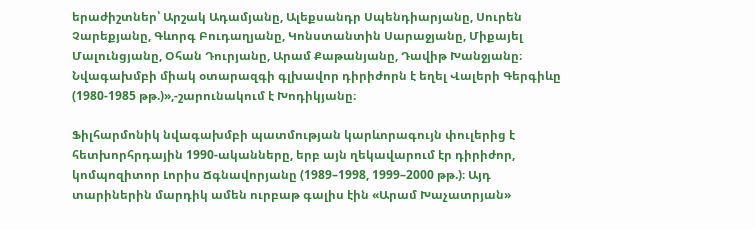երաժիշտներ՝ Արշակ Ադամյանը, Ալեքսանդր Սպենդիարյանը, Սուրեն Չարեքյանը, Գևորգ Բուդաղյանը, Կոնստանտին Սարաջյանը, Միքայել Մալունցյանը, Օհան Դուրյանը, Արամ Քաթանյանը, Դավիթ Խանջյանը։ Նվագախմբի միակ օտարազգի գլխավոր դիրիժորն է եղել Վալերի Գերգիևը (1980-1985 թթ.)»,-շարունակում է Խոդիկյանը։

Ֆիլհարմոնիկ նվագախմբի պատմության կարևորագույն փուլերից է հետխորհրդային 1990-ականները, երբ այն ղեկավարում էր դիրիժոր, կոմպոզիտոր Լորիս Ճգնավորյանը (1989–1998, 1999–2000 թթ.)։ Այդ տարիներին մարդիկ ամեն ուրբաթ գալիս էին «Արամ Խաչատրյան»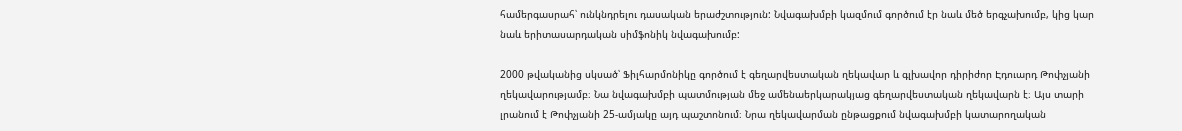համերգասրահ՝ ունկնդրելու դասական երաժշտություն: Նվագախմբի կազմում գործում էր նաև մեծ երգչախումբ, կից կար նաև երիտասարդական սիմֆոնիկ նվագախումբ:

2000 թվականից սկսած՝ Ֆիլհարմոնիկը գործում է գեղարվեստական ղեկավար և գլխավոր դիրիժոր Էդուարդ Թոփչյանի ղեկավարությամբ։ Նա նվագախմբի պատմության մեջ ամենաերկարակյաց գեղարվեստական ղեկավարն է։ Այս տարի լրանում է Թոփչյանի 25-ամյակը այդ պաշտոնում։ Նրա ղեկավարման ընթացքում նվագախմբի կատարողական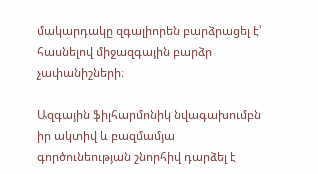մակարդակը զգալիորեն բարձրացել է՝ հասնելով միջազգային բարձր չափանիշների։

Ազգային ֆիլհարմոնիկ նվագախումբն իր ակտիվ և բազմամյա գործունեության շնորհիվ դարձել է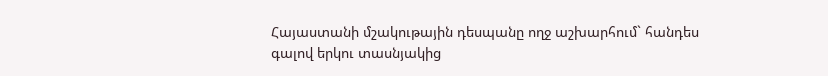Հայաստանի մշակութային դեսպանը ողջ աշխարհում` հանդես գալով երկու տասնյակից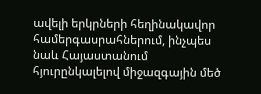ավելի երկրների հեղինակավոր համերգասրահներում, ինչպես նաև Հայաստանում հյուրընկալելով միջազգային մեծ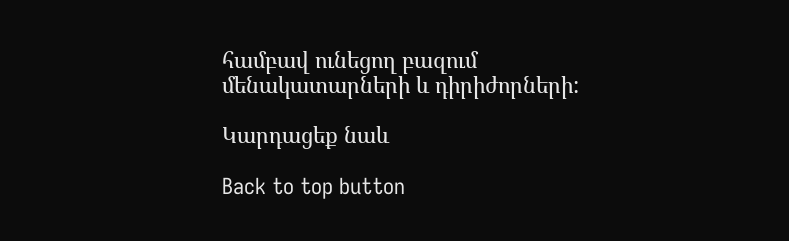համբավ ունեցող բազում մենակատարների և դիրիժորների:

Կարդացեք նաև

Back to top button